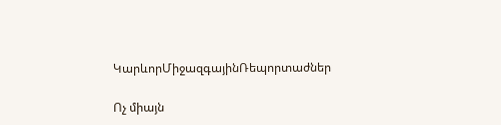ԿարևորՄիջազգայինՌեպորտաժներ

Ոչ միայն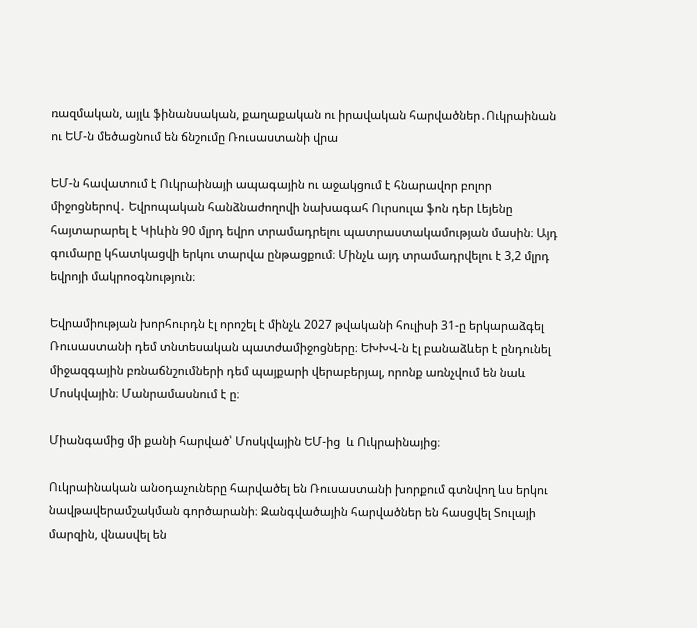ռազմական, այլև ֆինանսական, քաղաքական ու իրավական հարվածներ․Ուկրաինան ու ԵՄ-ն մեծացնում են ճնշումը Ռուսաստանի վրա

ԵՄ-ն հավատում է Ուկրաինայի ապագային ու աջակցում է հնարավոր բոլոր միջոցներով․ Եվրոպական հանձնաժողովի նախագահ Ուրսուլա ֆոն դեր Լեյենը հայտարարել է Կիևին 90 մլրդ եվրո տրամադրելու պատրաստակամության մասին։ Այդ գումարը կհատկացվի երկու տարվա ընթացքում։ Մինչև այդ տրամադրվելու է 3,2 մլրդ եվրոյի մակրոօգնություն։

Եվրամիության խորհուրդն էլ որոշել է մինչև 2027 թվականի հուլիսի 31-ը երկարաձգել Ռուսաստանի դեմ տնտեսական պատժամիջոցները։ ԵԽԽՎ-ն էլ բանաձևեր է ընդունել միջազգային բռնաճնշումների դեմ պայքարի վերաբերյալ, որոնք առնչվում են նաև Մոսկվային։ Մանրամասնում է ը։

Միանգամից մի քանի հարված՝ Մոսկվային ԵՄ-ից  և Ուկրաինայից։

Ուկրաինական անօդաչուները հարվածել են Ռուսաստանի խորքում գտնվող ևս երկու նավթավերամշակման գործարանի։ Զանգվածային հարվածներ են հասցվել Տուլայի մարզին, վնասվել են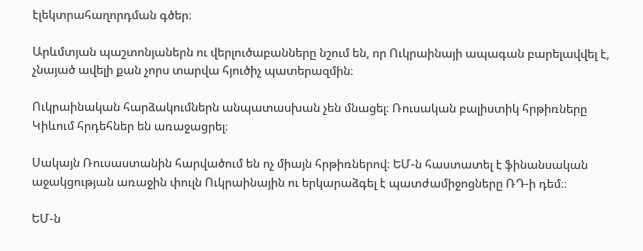էլեկտրահաղորդման գծեր։

Արևմտյան պաշտոնյաներն ու վերլուծաբանները նշում են, որ Ուկրաինայի ապագան բարելավվել է, չնայած ավելի քան չորս տարվա հյուծիչ պատերազմին։

Ուկրաինական հարձակումներն անպատասխան չեն մնացել։ Ռուսական բալիստիկ հրթիռները Կիևում հրդեհներ են առաջացրել։

Սակայն Ռուսաստանին հարվածում են ոչ միայն հրթիռներով։ ԵՄ-ն հաստատել է ֆինանսական աջակցության առաջին փուլն Ուկրաինային ու երկարաձգել է պատժամիջոցները ՌԴ-ի դեմ։։

ԵՄ-ն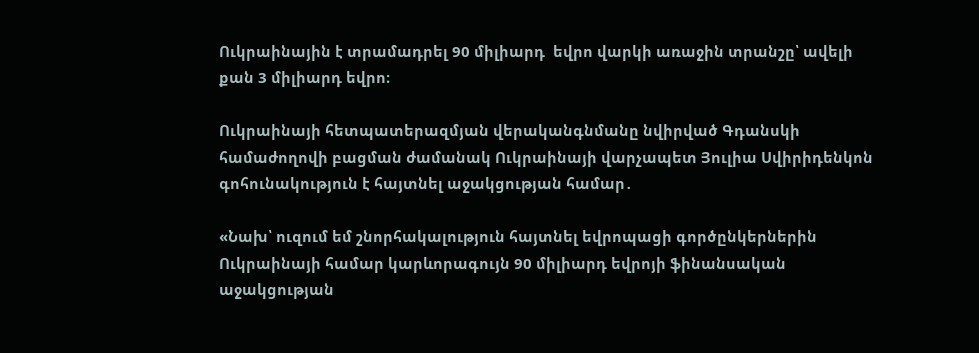Ուկրաինային է տրամադրել 90 միլիարդ  եվրո վարկի առաջին տրանշը՝ ավելի քան 3 միլիարդ եվրո։

Ուկրաինայի հետպատերազմյան վերականգնմանը նվիրված Գդանսկի համաժողովի բացման ժամանակ Ուկրաինայի վարչապետ Յուլիա Սվիրիդենկոն գոհունակություն է հայտնել աջակցության համար․

«Նախ՝ ուզում եմ շնորհակալություն հայտնել եվրոպացի գործընկերներին Ուկրաինայի համար կարևորագույն 90 միլիարդ եվրոյի ֆինանսական աջակցության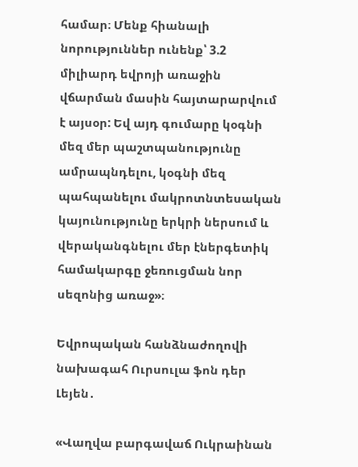համար։ Մենք հիանալի նորություններ ունենք՝ 3.2 միլիարդ եվրոյի առաջին վճարման մասին հայտարարվում է այսօր: Եվ այդ գումարը կօգնի մեզ մեր պաշտպանությունը ամրապնդելու, կօգնի մեզ պահպանելու մակրոտնտեսական կայունությունը երկրի ներսում և վերականգնելու մեր էներգետիկ համակարգը ջեռուցման նոր սեզոնից առաջ»։

Եվրոպական հանձնաժողովի նախագահ Ուրսուլա ֆոն դեր Լեյեն․

«Վաղվա բարգավաճ Ուկրաինան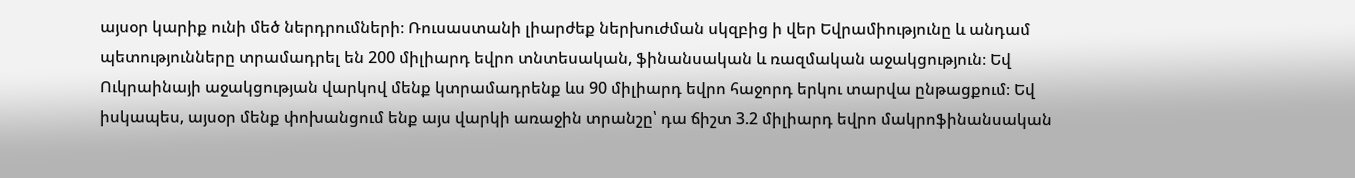այսօր կարիք ունի մեծ ներդրումների։ Ռուսաստանի լիարժեք ներխուժման սկզբից ի վեր Եվրամիությունը և անդամ պետությունները տրամադրել են 200 միլիարդ եվրո տնտեսական, ֆինանսական և ռազմական աջակցություն։ Եվ Ուկրաինայի աջակցության վարկով մենք կտրամադրենք ևս 90 միլիարդ եվրո հաջորդ երկու տարվա ընթացքում։ Եվ իսկապես, այսօր մենք փոխանցում ենք այս վարկի առաջին տրանշը՝ դա ճիշտ 3.2 միլիարդ եվրո մակրոֆինանսական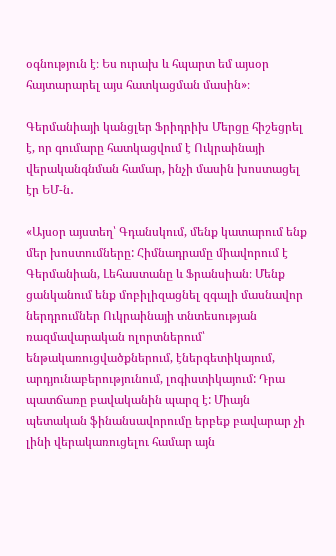օգնություն է։ Ես ուրախ և հպարտ եմ այսօր հայտարարել այս հատկացման մասին»։

Գերմանիայի կանցլեր Ֆրիդրիխ Մերցը հիշեցրել է, որ գումարը հատկացվում է Ուկրաինայի վերականգնման համար, ինչի մասին խոստացել էր ԵՄ-ն․

«Այսօր այստեղ՝ Գդանսկում, մենք կատարում ենք մեր խոստումները: Հիմնադրամը միավորում է Գերմանիան, Լեհաստանը և Ֆրանսիան։ Մենք ցանկանում ենք մոբիլիզացնել զգալի մասնավոր ներդրումներ Ուկրաինայի տնտեսության ռազմավարական ոլորտներում՝ ենթակառուցվածքներում, էներգետիկայում, արդյունաբերությունում, լոգիստիկայում: Դրա պատճառը բավականին պարզ է: Միայն պետական ֆինանսավորումը երբեք բավարար չի լինի վերակառուցելու համար այն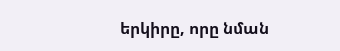երկիրը, որը նման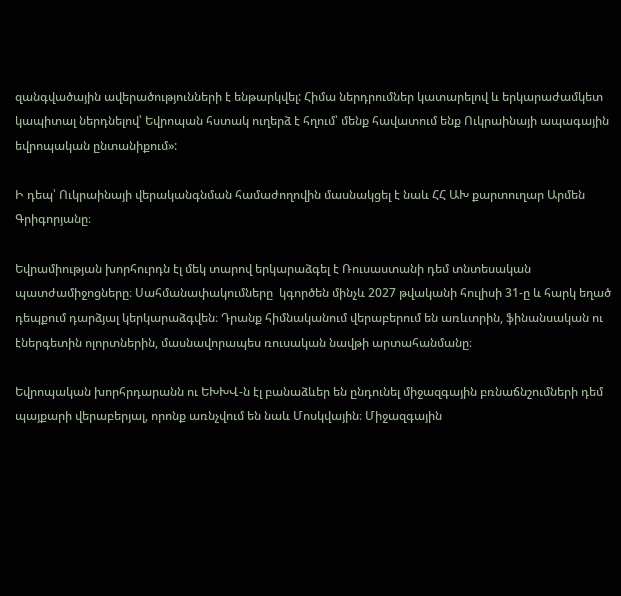զանգվածային ավերածությունների է ենթարկվել: Հիմա ներդրումներ կատարելով և երկարաժամկետ կապիտալ ներդնելով՝ Եվրոպան հստակ ուղերձ է հղում՝ մենք հավատում ենք Ուկրաինայի ապագային եվրոպական ընտանիքում»:

Ի դեպ՝ Ուկրաինայի վերականգնման համաժողովին մասնակցել է նաև ՀՀ ԱԽ քարտուղար Արմեն Գրիգորյանը։

Եվրամիության խորհուրդն էլ մեկ տարով երկարաձգել է Ռուսաստանի դեմ տնտեսական պատժամիջոցները։ Սահմանափակումները  կգործեն մինչև 2027 թվականի հուլիսի 31-ը և հարկ եղած դեպքում դարձյալ կերկարաձգվեն։ Դրանք հիմնականում վերաբերում են առևտրին, ֆինանսական ու էներգետին ոլորտներին, մասնավորապես ռուսական նավթի արտահանմանը։

Եվրոպական խորհրդարանն ու ԵԽԽՎ-ն էլ բանաձևեր են ընդունել միջազգային բռնաճնշումների դեմ պայքարի վերաբերյալ, որոնք առնչվում են նաև Մոսկվային։ Միջազգային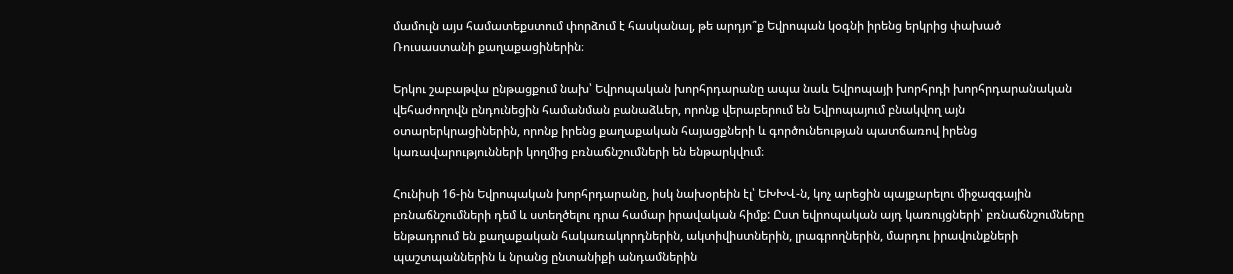մամուլն այս համատեքստում փորձում է հասկանալ, թե արդյո՞ք Եվրոպան կօգնի իրենց երկրից փախած Ռուսաստանի քաղաքացիներին։

Երկու շաբաթվա ընթացքում նախ՝ Եվրոպական խորհրդարանը ապա նաև Եվրոպայի խորհրդի խորհրդարանական վեհաժողովն ընդունեցին համանման բանաձևեր, որոնք վերաբերում են Եվրոպայում բնակվող այն օտարերկրացիներին, որոնք իրենց քաղաքական հայացքների և գործունեության պատճառով իրենց կառավարությունների կողմից բռնաճնշումների են ենթարկվում։

Հունիսի 16-ին Եվրոպական խորհրդարանը, իսկ նախօրեին էլ՝ ԵԽԽՎ-ն, կոչ արեցին պայքարելու միջազգային բռնաճնշումների դեմ և ստեղծելու դրա համար իրավական հիմք: Ըստ եվրոպական այդ կառույցների՝ բռնաճնշումները ենթադրում են քաղաքական հակառակորդներին, ակտիվիստներին, լրագրողներին, մարդու իրավունքների պաշտպաններին և նրանց ընտանիքի անդամներին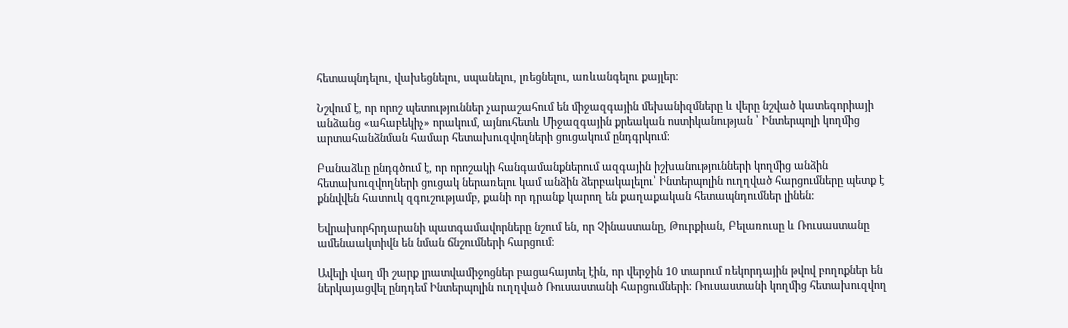հետապնդելու, վախեցնելու, սպանելու, լռեցնելու, առևանգելու քայլեր։

Նշվում է, որ որոշ պետություններ չարաշահում են միջազգային մեխանիզմները և վերը նշված կատեգորիայի անձանց «ահաբեկիչ» որակում, այնուհետև Միջազգային քրեական ոստիկանության ՝ Ինտերպոլի կողմից արտահանձնման համար հետախուզվողների ցուցակում ընդգրկում։

Բանաձևը ընդգծում է, որ որոշակի հանգամանքներում ազգային իշխանությունների կողմից անձին հետախուզվողների ցուցակ ներառելու կամ անձին ձերբակալելու՝ Ինտերպոլին ուղղված հարցումները պետք է քննվվեն հատուկ զգուշությամբ, քանի որ դրանք կարող են քաղաքական հետապնդումներ լինեն:

Եվրախորհրդարանի պատգամավորները նշում են, որ Չինաստանը, Թուրքիան, Բելառուսը և Ռուսաստանը ամենաակտիվն են նման ճնշումների հարցում։

Ավելի վաղ մի շարք լրատվամիջոցներ բացահայտել էին, որ վերջին 10 տարում ռեկորդային թվով բողոքներ են ներկայացվել ընդդեմ Ինտերպոլին ուղղված Ռուսաստանի հարցումների: Ռուսաստանի կողմից հետախուզվող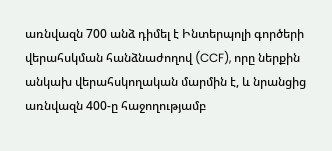առնվազն 700 անձ դիմել է Ինտերպոլի գործերի վերահսկման հանձնաժողով (CCF), որը ներքին անկախ վերահսկողական մարմին է, և նրանցից առնվազն 400-ը հաջողությամբ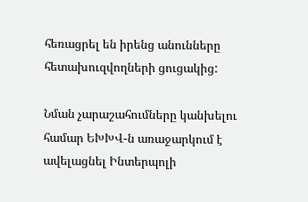հեռացրել են իրենց անունները հետախուզվողների ցուցակից:

Նման չարաշահումները կանխելու համար ԵԽԽՎ-ն առաջարկում է ավելացնել Ինտերպոլի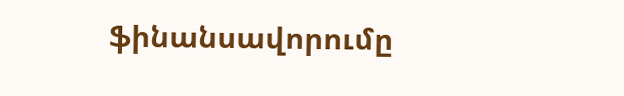ֆինանսավորումը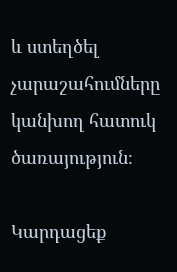և ստեղծել չարաշահումները կանխող հատուկ ծառայություն։

Կարդացեք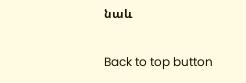նաև

Back to top button